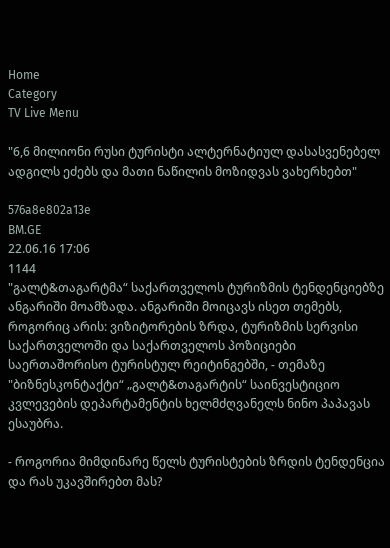Home
Category
TV Live Menu

"6,6 მილიონი რუსი ტურისტი ალტერნატიულ დასასვენებელ ადგილს ეძებს და მათი ნაწილის მოზიდვას ვახერხებთ"

576a8e802a13e
BM.GE
22.06.16 17:06
1144
"გალტ&თაგარტმა“ საქართველოს ტურიზმის ტენდენციებზე ანგარიში მოამზადა. ანგარიში მოიცავს ისეთ თემებს, როგორიც არის: ვიზიტორების ზრდა, ტურიზმის სერვისი საქართველოში და საქართველოს პოზიციები საერთაშორისო ტურისტულ რეიტინგებში, - თემაზე "ბიზნესკონტაქტი“ „გალტ&თაგარტის“ საინვესტიციო კვლევების დეპარტამენტის ხელმძღვანელს ნინო პაპავას ესაუბრა.

- როგორია მიმდინარე წელს ტურისტების ზრდის ტენდენცია და რას უკავშირებთ მას?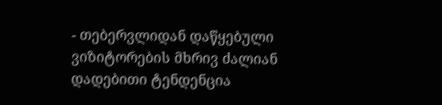- თებერვლიდან დაწყებული ვიზიტორების მხრივ ძალიან დადებითი ტენდენცია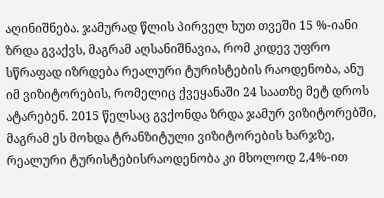აღინიშნება. ჯამურად წლის პირველ ხუთ თვეში 15 %-იანი ზრდა გვაქვს, მაგრამ აღსანიშნავია, რომ კიდევ უფრო სწრაფად იზრდება რეალური ტურისტების რაოდენობა, ანუ იმ ვიზიტორების, რომელიც ქვეყანაში 24 საათზე მეტ დროს ატარებენ. 2015 წელსაც გვქონდა ზრდა ჯამურ ვიზიტორებში, მაგრამ ეს მოხდა ტრანზიტული ვიზიტორების ხარჯზე, რეალური ტურისტებისრაოდენობა კი მხოლოდ 2,4%-ით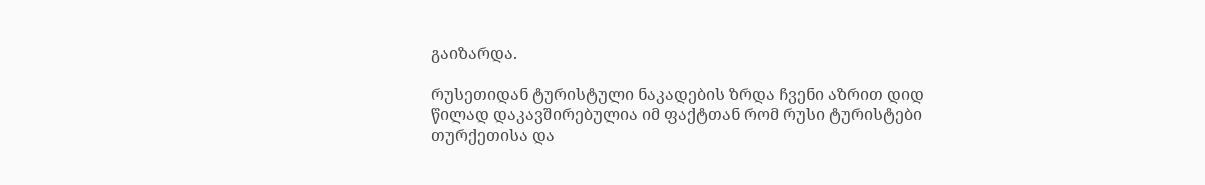გაიზარდა.

რუსეთიდან ტურისტული ნაკადების ზრდა ჩვენი აზრით დიდ წილად დაკავშირებულია იმ ფაქტთან რომ რუსი ტურისტები თურქეთისა და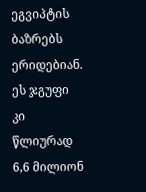ეგვიპტის ბაზრებს ერიდებიან. ეს ჯგუფი კი წლიურად 6,6 მილიონ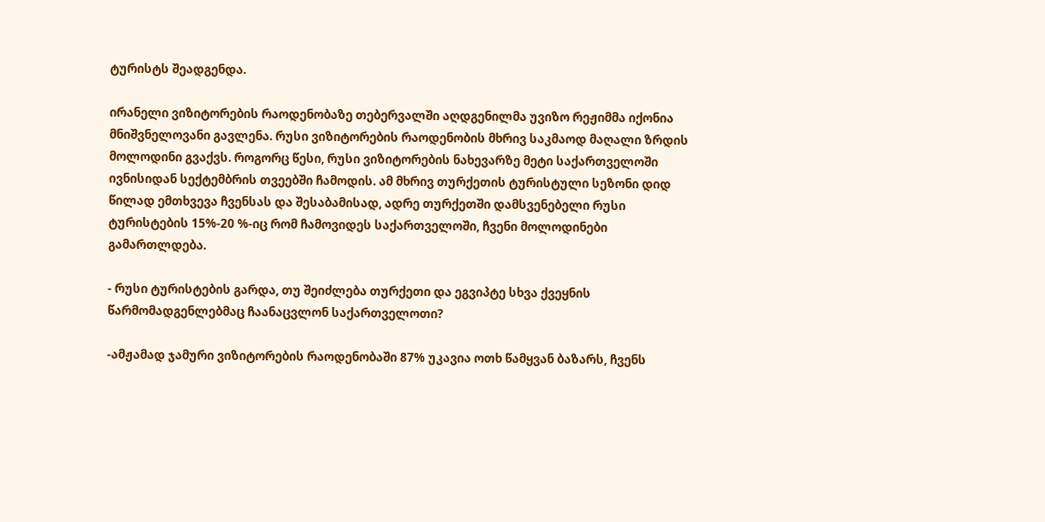ტურისტს შეადგენდა.

ირანელი ვიზიტორების რაოდენობაზე თებერვალში აღდგენილმა უვიზო რეჟიმმა იქონია მნიშვნელოვანი გავლენა. რუსი ვიზიტორების რაოდენობის მხრივ საკმაოდ მაღალი ზრდის მოლოდინი გვაქვს. როგორც წესი, რუსი ვიზიტორების ნახევარზე მეტი საქართველოში ივნისიდან სექტემბრის თვეებში ჩამოდის. ამ მხრივ თურქეთის ტურისტული სეზონი დიდ წილად ემთხვევა ჩვენსას და შესაბამისად, ადრე თურქეთში დამსვენებელი რუსი ტურისტების 15%-20 %-იც რომ ჩამოვიდეს საქართველოში, ჩვენი მოლოდინები გამართლდება.

- რუსი ტურისტების გარდა, თუ შეიძლება თურქეთი და ეგვიპტე სხვა ქვეყნის წარმომადგენლებმაც ჩაანაცვლონ საქართველოთი?

-ამჟამად ჯამური ვიზიტორების რაოდენობაში 87% უკავია ოთხ წამყვან ბაზარს, ჩვენს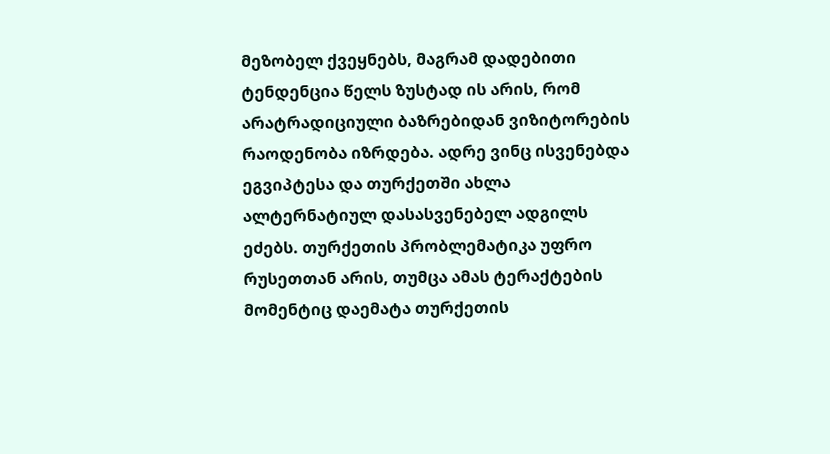მეზობელ ქვეყნებს, მაგრამ დადებითი ტენდენცია წელს ზუსტად ის არის, რომ არატრადიციული ბაზრებიდან ვიზიტორების რაოდენობა იზრდება. ადრე ვინც ისვენებდა ეგვიპტესა და თურქეთში ახლა ალტერნატიულ დასასვენებელ ადგილს ეძებს. თურქეთის პრობლემატიკა უფრო რუსეთთან არის, თუმცა ამას ტერაქტების მომენტიც დაემატა თურქეთის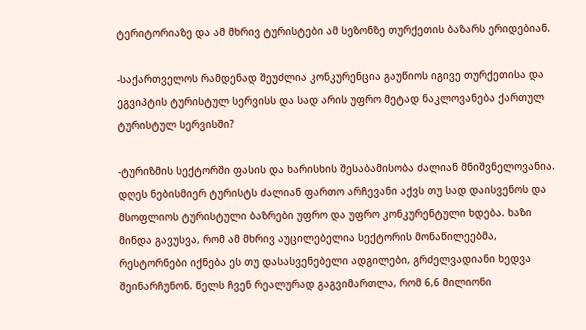ტერიტორიაზე და ამ მხრივ ტურისტები ამ სეზონზე თურქეთის ბაზარს ერიდებიან.

-საქართველოს რამდენად შეუძლია კონკურენცია გაუწიოს იგივე თურქეთისა და ეგვიპტის ტურისტულ სერვისს და სად არის უფრო მეტად ნაკლოვანება ქართულ ტურისტულ სერვისში?

-ტურიზმის სექტორში ფასის და ხარისხის შესაბამისობა ძალიან მნიშვნელოვანია. დღეს ნებისმიერ ტურისტს ძალიან ფართო არჩევანი აქვს თუ სად დაისვენოს და მსოფლიოს ტურისტული ბაზრები უფრო და უფრო კონკურენტული ხდება. ხაზი მინდა გავუსვა, რომ ამ მხრივ აუცილებელია სექტორის მონაწილეებმა, რესტორნები იქნება ეს თუ დასასვენებელი ადგილები, გრძელვადიანი ხედვა შეინარჩუნონ. წელს ჩვენ რეალურად გაგვიმართლა, რომ 6,6 მილიონი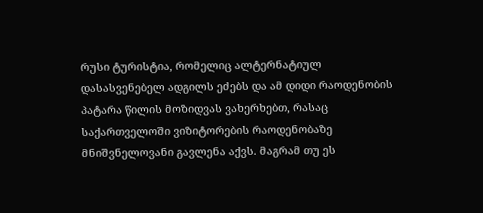რუსი ტურისტია, რომელიც ალტერნატიულ დასასვენებელ ადგილს ეძებს და ამ დიდი რაოდენობის პატარა წილის მოზიდვას ვახერხებთ, რასაც საქართველოში ვიზიტორების რაოდენობაზე მნიშვნელოვანი გავლენა აქვს. მაგრამ თუ ეს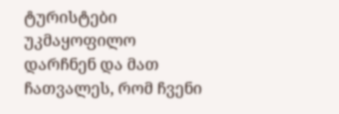ტურისტები უკმაყოფილო დარჩნენ და მათ ჩათვალეს, რომ ჩვენი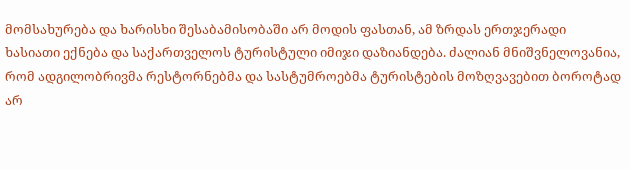მომსახურება და ხარისხი შესაბამისობაში არ მოდის ფასთან, ამ ზრდას ერთჯერადი ხასიათი ექნება და საქართველოს ტურისტული იმიჯი დაზიანდება. ძალიან მნიშვნელოვანია, რომ ადგილობრივმა რესტორნებმა და სასტუმროებმა ტურისტების მოზღვავებით ბოროტად არ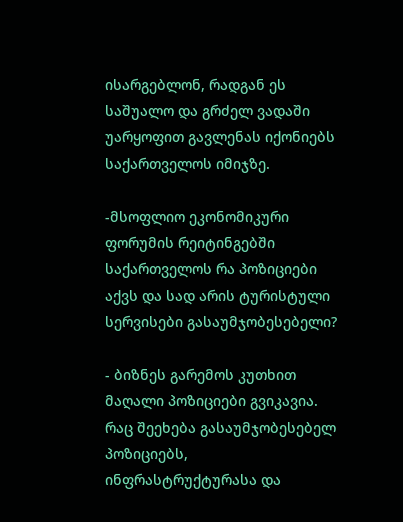ისარგებლონ, რადგან ეს საშუალო და გრძელ ვადაში უარყოფით გავლენას იქონიებს საქართველოს იმიჯზე.

-მსოფლიო ეკონომიკური ფორუმის რეიტინგებში საქართველოს რა პოზიციები აქვს და სად არის ტურისტული სერვისები გასაუმჯობესებელი?

- ბიზნეს გარემოს კუთხით მაღალი პოზიციები გვიკავია. რაც შეეხება გასაუმჯობესებელ პოზიციებს, ინფრასტრუქტურასა და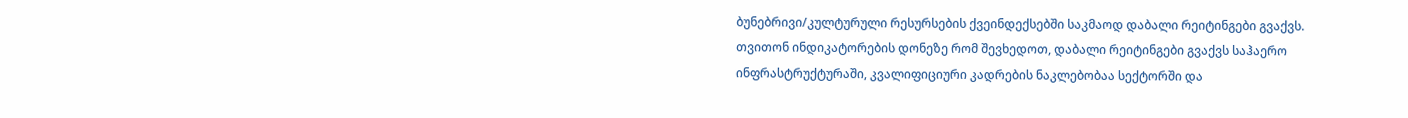ბუნებრივი/კულტურული რესურსების ქვეინდექსებში საკმაოდ დაბალი რეიტინგები გვაქვს. თვითონ ინდიკატორების დონეზე რომ შევხედოთ, დაბალი რეიტინგები გვაქვს საჰაერო ინფრასტრუქტურაში, კვალიფიციური კადრების ნაკლებობაა სექტორში და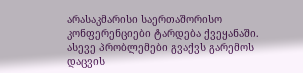არასაკმარისი საერთაშორისო კონფერენციები ტარდება ქვეყანაში. ასევე პრობლემები გვაქვს გარემოს დაცვის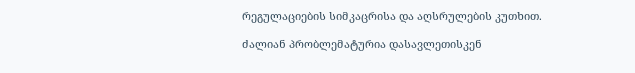რეგულაციების სიმკაცრისა და აღსრულების კუთხით.

ძალიან პრობლემატურია დასავლეთისკენ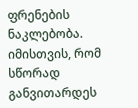ფრენების ნაკლებობა. იმისთვის, რომ სწორად განვითარდეს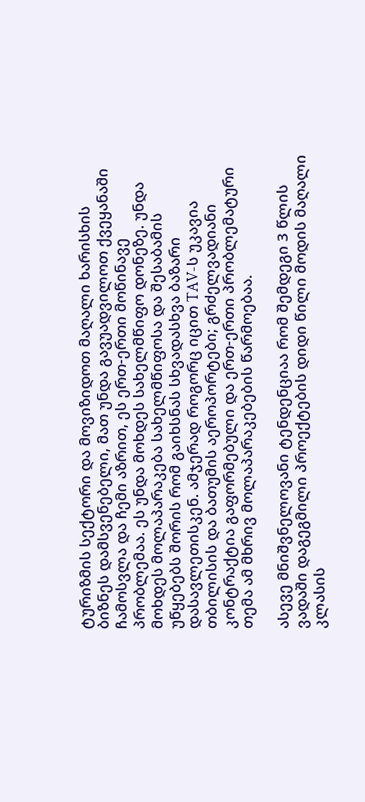ტურიზმის სექტორი და მოვიზიდოთ მაღალი ხარისხის ბიზნეს დამსვენებელი, მათ უნდა გავუადვილოთ ქვეყანაში ჩამოსვლა და ჩემი აზრით, ეს ერთ-ერთი მოწინავე პრობლემაა. ეს უნდა მოხდეს სახელმწიფო დონეზე. უნდა მოხდეს მოლაპარაკება სახელმწიფოსა და შესაბამის უწყებებს შორის რომ გაიხსნას სხვადასხვა ბაზარი დასავლეთისკენ. ამჯერად როგორც იცით TAV-ს უკავია თბილისის და ბათუმის აეროპორტები; გრძელვადიანი კონტრაქტია გაფორმებული და ერთ-ერთი პრობლემატური თემა ამ მხრივ მოლაპარაკებების წარმოებაა.

ასევე მნიშვნელოვანი ტენდენციაა რომ შემდეგი 3 წლის ვადაში დაგეგმილი პროექტების დიდი წილი მოდის მაღალი კლასის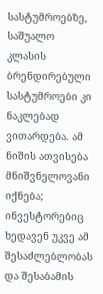სასტუმროებზე, საშუალო კლასის ბრენდირებული სასტუმროები კი ნაკლებად ვითარდება. ამ ნიშის ათვისება მნიშვნელოვანი იქნება; ინვესტორებიც ხედავენ უკვე ამ შესაძლებლობას და შესაბამის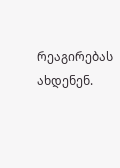რეაგირებას ახდენენ.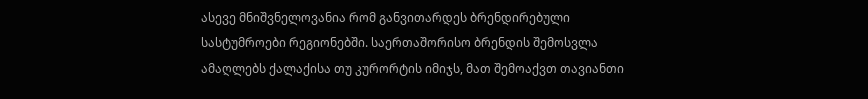ასევე მნიშვნელოვანია რომ განვითარდეს ბრენდირებული სასტუმროები რეგიონებში. საერთაშორისო ბრენდის შემოსვლა ამაღლებს ქალაქისა თუ კურორტის იმიჯს, მათ შემოაქვთ თავიანთი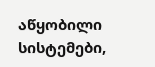აწყობილი სისტემები,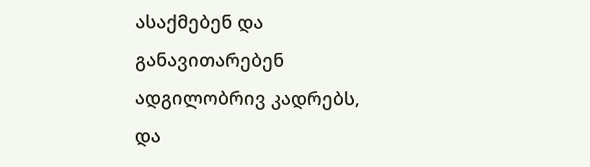ასაქმებენ და განავითარებენ ადგილობრივ კადრებს, და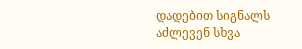დადებით სიგნალს აძლევენ სხვა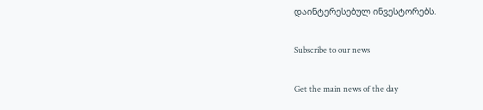დაინტერესებულ ინვესტორებს.

Subscribe to our news

Get the main news of the day